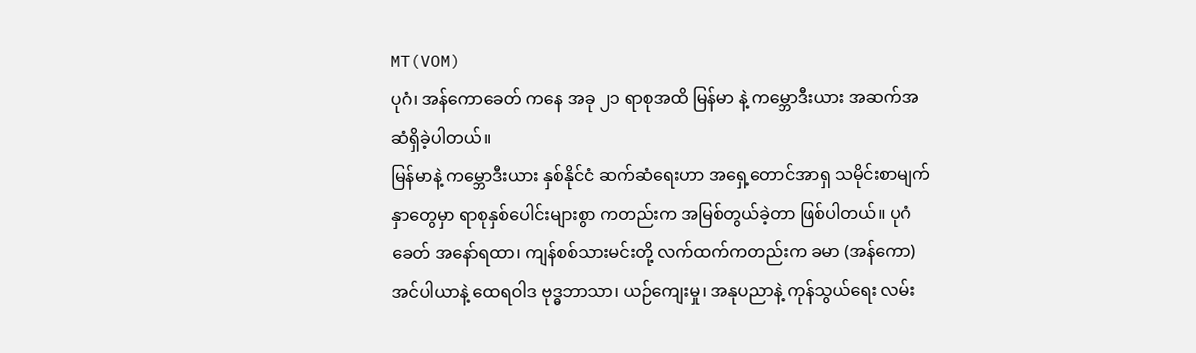MT(VOM)
ပုဂံ၊ အန်ကောခေတ် ကနေ အခု ၂၁ ရာစုအထိ မြန်မာ နဲ့ ကမ္ဘောဒီးယား အဆက်အဆံရှိခဲ့ပါတယ်။
မြန်မာနဲ့ ကမ္ဘောဒီးယား နှစ်နိုင်ငံ ဆက်ဆံရေးဟာ အရှေ့တောင်အာရှ သမိုင်းစာမျက်နှာတွေမှာ ရာစုနှစ်ပေါင်းများစွာ ကတည်းက အမြစ်တွယ်ခဲ့တာ ဖြစ်ပါတယ်။ ပုဂံခေတ် အနော်ရထာ၊ ကျန်စစ်သားမင်းတို့ လက်ထက်ကတည်းက ခမာ (အန်ကော) အင်ပါယာနဲ့ ထေရဝါဒ ဗုဒ္ဓဘာသာ၊ ယဉ်ကျေးမှု၊ အနုပညာနဲ့ ကုန်သွယ်ရေး လမ်း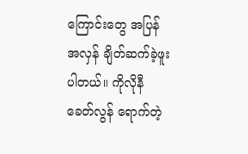ကြောင်းတွေ အပြန်အလှန် ချိတ်ဆက်ခဲ့ဖူးပါတယ်။ ကိုလိုနီခေတ်လွန် ရောက်တဲ့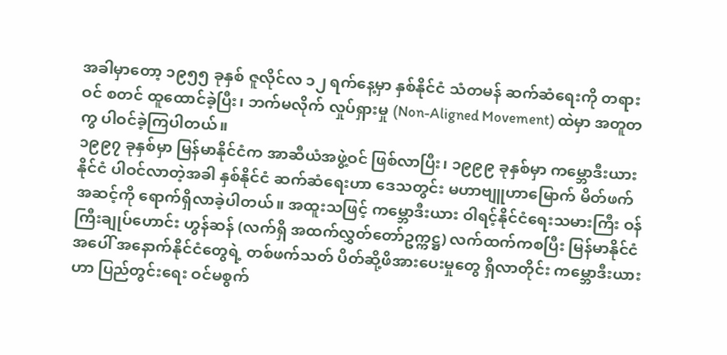အခါမှာတော့ ၁၉၅၅ ခုနှစ် ဇူလိုင်လ ၁၂ ရက်နေ့မှာ နှစ်နိုင်ငံ သံတမန် ဆက်ဆံရေးကို တရားဝင် စတင် ထူထောင်ခဲ့ပြီး၊ ဘက်မလိုက် လှုပ်ရှားမှု (Non-Aligned Movement) ထဲမှာ အတူတကွ ပါဝင်ခဲ့ကြပါတယ်။
၁၉၉၇ ခုနှစ်မှာ မြန်မာနိုင်ငံက အာဆီယံအဖွဲ့ဝင် ဖြစ်လာပြီး၊ ၁၉၉၉ ခုနှစ်မှာ ကမ္ဘောဒီးယားနိုင်ငံ ပါဝင်လာတဲ့အခါ နှစ်နိုင်ငံ ဆက်ဆံရေးဟာ ဒေသတွင်း မဟာဗျူဟာမြောက် မိတ်ဖက်အဆင့်ကို ရောက်ရှိလာခဲ့ပါတယ်။ အထူးသဖြင့် ကမ္ဘောဒီးယား ဝါရင့်နိုင်ငံရေးသမားကြီး ဝန်ကြီးချုပ်ဟောင်း ဟွန်ဆန် (လက်ရှိ အထက်လွှတ်တော်ဥက္ကဋ္ဌ) လက်ထက်ကစပြီး မြန်မာနိုင်ငံအပေါ် အနောက်နိုင်ငံတွေရဲ့ တစ်ဖက်သတ် ပိတ်ဆို့ဖိအားပေးမှုတွေ ရှိလာတိုင်း ကမ္ဘောဒီးယားဟာ ပြည်တွင်းရေး ဝင်မစွက်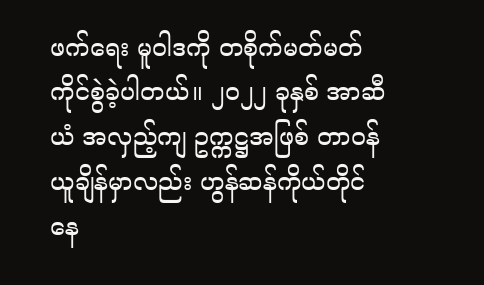ဖက်ရေး မူဝါဒကို တစိုက်မတ်မတ် ကိုင်စွဲခဲ့ပါတယ်။ ၂၀၂၂ ခုနှစ် အာဆီယံ အလှည့်ကျ ဥက္ကဋ္ဌအဖြစ် တာဝန်ယူချိန်မှာလည်း ဟွန်ဆန်ကိုယ်တိုင် နေ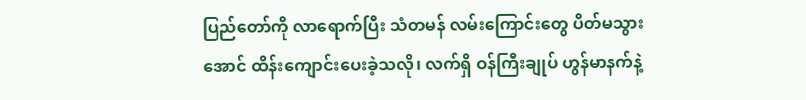ပြည်တော်ကို လာရောက်ပြီး သံတမန် လမ်းကြောင်းတွေ ပိတ်မသွားအောင် ထိန်းကျောင်းပေးခဲ့သလို၊ လက်ရှိ ဝန်ကြီးချုပ် ဟွန်မာနက်နဲ့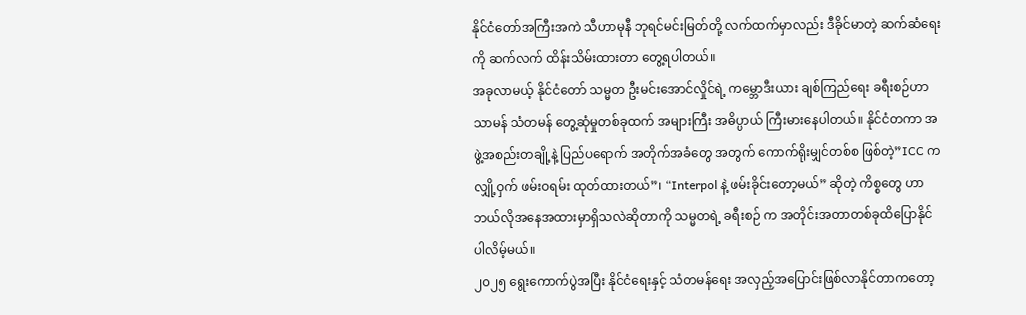နိုင်ငံတော်အကြီးအကဲ သီဟာမုနီ ဘုရင်မင်းမြတ်တို့ လက်ထက်မှာလည်း ဒီခိုင်မာတဲ့ ဆက်ဆံရေးကို ဆက်လက် ထိန်းသိမ်းထားတာ တွေ့ရပါတယ်။
အခုလာမယ့် နိုင်ငံတော် သမ္မတ ဦးမင်းအောင်လှိုင်ရဲ့ ကမ္ဘောဒီးယား ချစ်ကြည်ရေး ခရီးစဉ်ဟာ သာမန် သံတမန် တွေ့ဆုံမှုတစ်ခုထက် အများကြီး အဓိပ္ပာယ် ကြီးမားနေပါတယ်။ နိုင်ငံတကာ အဖွဲ့အစည်းတချို့နဲ့ ပြည်ပရောက် အတိုက်အခံတွေ အတွက် ကောက်ရိုးမျှင်တစ်စ ဖြစ်တဲ့”ICC က လျှို့ဝှက် ဖမ်းဝရမ်း ထုတ်ထားတယ်”၊ “Interpol နဲ့ ဖမ်းခိုင်းတော့မယ်” ဆိုတဲ့ ကိစ္စတွေ ဟာ ဘယ်လိုအနေအထားမှာရှိသလဲဆိုတာကို သမ္မတရဲ့ ခရီးစဉ် က အတိုင်းအတာတစ်ခုထိပြောနိုင်ပါလိမ့်မယ်။
၂၀၂၅ ရွေးကောက်ပွဲအပြီး နိုင်ငံရေးနှင့် သံတမန်ရေး အလှည့်အပြောင်းဖြစ်လာနိုင်တာကတော့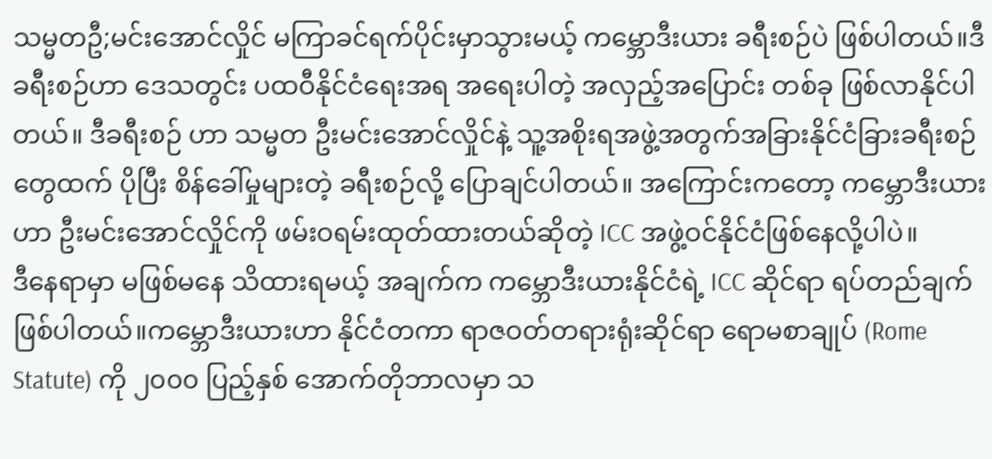သမ္မတဦ;မင်းအောင်လှိုင် မကြာခင်ရက်ပိုင်းမှာသွားမယ့် ကမ္ဘောဒီးယား ခရီးစဉ်ပဲ ဖြစ်ပါတယ်။ဒီခရီးစဉ်ဟာ ဒေသတွင်း ပထဝီနိုင်ငံရေးအရ အရေးပါတဲ့ အလှည့်အပြောင်း တစ်ခု ဖြစ်လာနိုင်ပါတယ်။ ဒီခရီးစဉ် ဟာ သမ္မတ ဦးမင်းအောင်လှိုင်နဲ့ သူ့အစိုးရအဖွဲ့အတွက်အခြားနိုင်ငံခြားခရီးစဉ်တွေထက် ပိုပြီး စိန်ခေါ်မှုများတဲ့ ခရီးစဉ်လို့ ပြောချင်ပါတယ်။ အကြောင်းကတော့ ကမ္ဘောဒီးယား ဟာ ဦးမင်းအောင်လှိုင်ကို ဖမ်းဝရမ်းထုတ်ထားတယ်ဆိုတဲ့ ICC အဖွဲ့ဝင်နိုင်ငံဖြစ်နေလို့ပါပဲ။
ဒီနေရာမှာ မဖြစ်မနေ သိထားရမယ့် အချက်က ကမ္ဘောဒီးယားနိုင်ငံရဲ့ ICC ဆိုင်ရာ ရပ်တည်ချက် ဖြစ်ပါတယ်။ကမ္ဘောဒီးယားဟာ နိုင်ငံတကာ ရာဇဝတ်တရားရုံးဆိုင်ရာ ရောမစာချုပ် (Rome Statute) ကို ၂၀၀၀ ပြည့်နှစ် အောက်တိုဘာလမှာ သ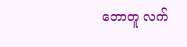ဘောတူ လက်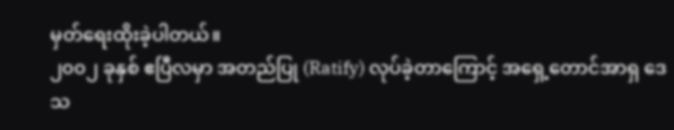မှတ်ရေးထိုးခဲ့ပါတယ်။
၂၀၀၂ ခုနှစ် ဧပြီလမှာ အတည်ပြု (Ratify) လုပ်ခဲ့တာကြောင့် အရှေ့တောင်အာရှ ဒေသ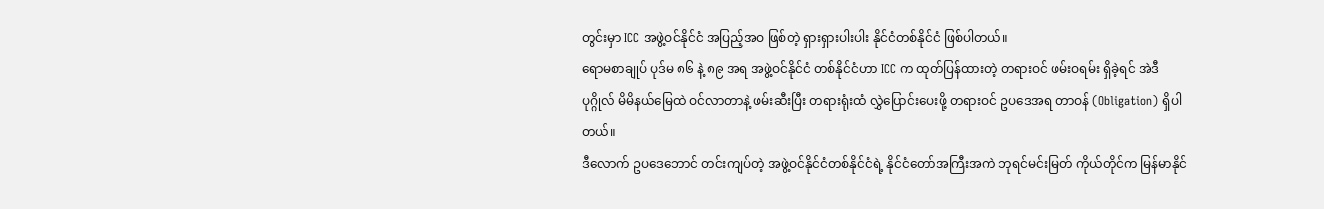တွင်းမှာ ICC အဖွဲ့ဝင်နိုင်ငံ အပြည့်အဝ ဖြစ်တဲ့ ရှားရှားပါးပါး နိုင်ငံတစ်နိုင်ငံ ဖြစ်ပါတယ်။
ရောမစာချုပ် ပုဒ်မ ၈၆ နဲ့ ၈၉ အရ အဖွဲ့ဝင်နိုင်ငံ တစ်နိုင်ငံဟာ ICC က ထုတ်ပြန်ထားတဲ့ တရားဝင် ဖမ်းဝရမ်း ရှိခဲ့ရင် အဲဒီပုဂ္ဂိုလ် မိမိနယ်မြေထဲ ဝင်လာတာနဲ့ ဖမ်းဆီးပြီး တရားရုံးထံ လွှဲပြောင်းပေးဖို့ တရားဝင် ဥပဒေအရ တာဝန် (Obligation) ရှိပါတယ်။
ဒီလောက် ဥပဒေဘောင် တင်းကျပ်တဲ့ အဖွဲ့ဝင်နိုင်ငံတစ်နိုင်ငံရဲ့ နိုင်ငံတော်အကြီးအကဲ ဘုရင်မင်းမြတ် ကိုယ်တိုင်က မြန်မာနိုင်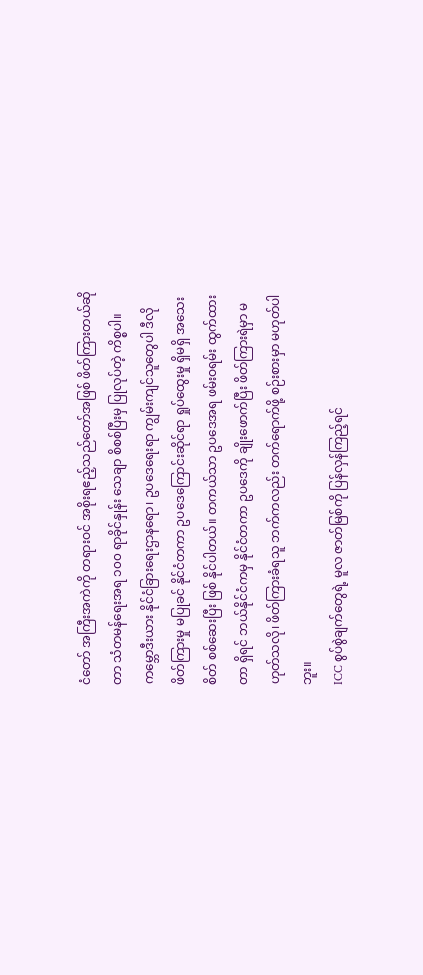ငံတော် အကြီးအကဲကို တရားဝင် အစိုးရဧည့်သည်တော်အဖြစ် ဖိတ်ကြားတယ်ဆိုတာ သံတမန်ရေးအရ ၁၀၀ ရာခိုင်နှုန်း သေချာ စိစစ်ပြီးမှ ပြုလုပ်တဲ့ ကိစ္စပါ။
ကမ္ဘောဒီးယား နိုင်ငံခြားရေးဌာနရော၊ ဥပဒေရေးရာ ကျွမ်းကျင်သူတွေပါ ဒီလို ဖိတ်ကြားမှု မပြုခင် နိုင်ငံတကာ ဥပဒေကြောင်းဆိုင်ရာ ရှုပ်ထွေးမှု ရှိမရှိ အသေးစိတ် စစ်ဆေးပြီး ဖြစ် နိုင်ပါတယ်။ တကယ်သာ ဥပဒေအရ ဖမ်းဝရမ်း ထွက်ထားတာ ရှိရင် ဘယ်နိုင်ငံကမှ နိုင်ငံတကာ ဥပဒေကို ချိုးဖောက်ပြီး ဖိတ်ကြားရဲမှာ မဟုတ်သလို၊ ဖိတ်ကြားခံရသူ ဘက်ကလည်း တက်ရောက်ဖို့ စဉ်းစားမှာ မဟုတ်ပါဘူး။
ICC စွပ်စွဲချက်တွေရဲ့ မူလ ဇာတ်မြစ်ကို ပြန်လှန်ကြည့်ရင်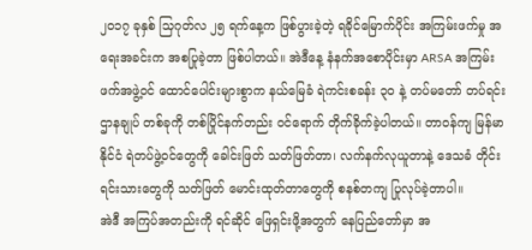၂၀၁၇ ခုနှစ် သြဂုတ်လ ၂၅ ရက်နေ့က ဖြစ်ပွားခဲ့တဲ့ ရခိုင်မြောက်ပိုင်း အကြမ်းဖက်မှု အရေးအခင်းက အစပြုခဲ့တာ ဖြစ်ပါတယ်။ အဲဒီနေ့ နံနက်အစောပိုင်းမှာ ARSA အကြမ်းဖက်အဖွဲ့ဝင် ထောင်ပေါင်းများစွာက နယ်မြေခံ ရဲကင်းစခန်း ၃၀ နဲ့ တပ်မတော် တပ်ရင်းဌာနချုပ် တစ်ခုကို တစ်ပြိုင်နက်တည်း ဝင်ရောက် တိုက်ခိုက်ခဲ့ပါတယ်။ တာဝန်ကျ မြန်မာနိုင်ငံ ရဲတပ်ဖွဲ့ဝင်တွေကို ခေါင်းဖြတ် သတ်ဖြတ်တာ၊ လက်နက်လုယူတာနဲ့ ဒေသခံ တိုင်းရင်းသားတွေကို သတ်ဖြတ် မောင်းထုတ်တာတွေကို စနစ်တကျ ပြုလုပ်ခဲ့တာပါ။
အဲဒီ အကြပ်အတည်းကို ရင်ဆိုင် ဖြေရှင်းဖို့အတွက် နေပြည်တော်မှာ အ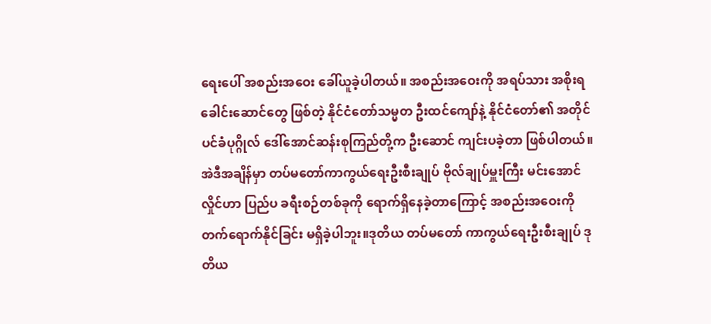ရေးပေါ် အစည်းအဝေး ခေါ်ယူခဲ့ပါတယ်။ အစည်းအဝေးကို အရပ်သား အစိုးရ ခေါင်းဆောင်တွေ ဖြစ်တဲ့ နိုင်ငံတော်သမ္မတ ဦးထင်ကျော်နဲ့ နိုင်ငံတော်၏ အတိုင်ပင်ခံပုဂ္ဂိုလ် ဒေါ်အောင်ဆန်းစုကြည်တို့က ဦးဆောင် ကျင်းပခဲ့တာ ဖြစ်ပါတယ်။
အဲဒီအချိန်မှာ တပ်မတော်ကာကွယ်ရေးဦးစီးချုပ် ဗိုလ်ချုပ်မှူးကြီး မင်းအောင်လှိုင်ဟာ ပြည်ပ ခရီးစဉ်တစ်ခုကို ရောက်ရှိနေခဲ့တာကြောင့် အစည်းအဝေးကို တက်ရောက်နိုင်ခြင်း မရှိခဲ့ပါဘူး။ဒုတိယ တပ်မတော် ကာကွယ်ရေးဦးစီးချုပ် ဒုတိယ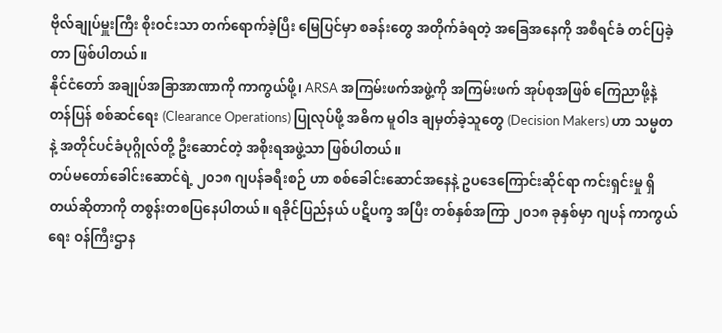ဗိုလ်ချုပ်မှူးကြီး စိုးဝင်းသာ တက်ရောက်ခဲ့ပြီး မြေပြင်မှာ စခန်းတွေ အတိုက်ခံရတဲ့ အခြေအနေကို အစီရင်ခံ တင်ပြခဲ့တာ ဖြစ်ပါတယ်။
နိုင်ငံတော် အချုပ်အခြာအာဏာကို ကာကွယ်ဖို့၊ ARSA အကြမ်းဖက်အဖွဲ့ကို အကြမ်းဖက် အုပ်စုအဖြစ် ကြေညာဖို့နဲ့ တန်ပြန် စစ်ဆင်ရေး (Clearance Operations) ပြုလုပ်ဖို့ အဓိက မူဝါဒ ချမှတ်ခဲ့သူတွေ (Decision Makers) ဟာ သမ္မတနဲ့ အတိုင်ပင်ခံပုဂ္ဂိုလ်တို့ ဦးဆောင်တဲ့ အစိုးရအဖွဲ့သာ ဖြစ်ပါတယ်။
တပ်မတော်ခေါင်းဆောင်ရဲ့ ၂၀၁၈ ဂျပန်ခရီးစဉ် ဟာ စစ်ခေါင်းဆောင်အနေနဲ့ ဥပဒေကြောင်းဆိုင်ရာ ကင်းရှင်းမှု ရှိတယ်ဆိုတာကို တစွန်းတစပြနေပါတယ်။ ရခိုင်ပြည်နယ် ပဋိပက္ခ အပြီး တစ်နှစ်အကြာ ၂၀၁၈ ခုနှစ်မှာ ဂျပန် ကာကွယ်ရေး ဝန်ကြီးဌာန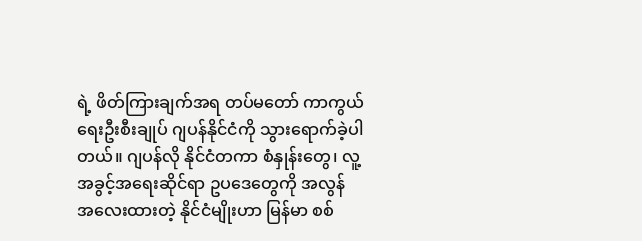ရဲ့ ဖိတ်ကြားချက်အရ တပ်မတော် ကာကွယ်ရေးဦးစီးချုပ် ဂျပန်နိုင်ငံကို သွားရောက်ခဲ့ပါတယ်။ ဂျပန်လို နိုင်ငံတကာ စံနှုန်းတွေ၊ လူ့အခွင့်အရေးဆိုင်ရာ ဥပဒေတွေကို အလွန် အလေးထားတဲ့ နိုင်ငံမျိုးဟာ မြန်မာ စစ်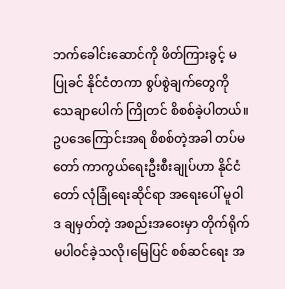ဘက်ခေါင်းဆောင်ကို ဖိတ်ကြားခွင့် မပြုခင် နိုင်ငံတကာ စွပ်စွဲချက်တွေကို သေချာပေါက် ကြိုတင် စိစစ်ခဲ့ပါတယ်။ ဥပဒေကြောင်းအရ စိစစ်တဲ့အခါ တပ်မတော် ကာကွယ်ရေးဦးစီးချုပ်ဟာ နိုင်ငံတော် လုံခြုံရေးဆိုင်ရာ အရေးပေါ် မူဝါဒ ချမှတ်တဲ့ အစည်းအဝေးမှာ တိုက်ရိုက် မပါဝင်ခဲ့သလို၊မြေပြင် စစ်ဆင်ရေး အ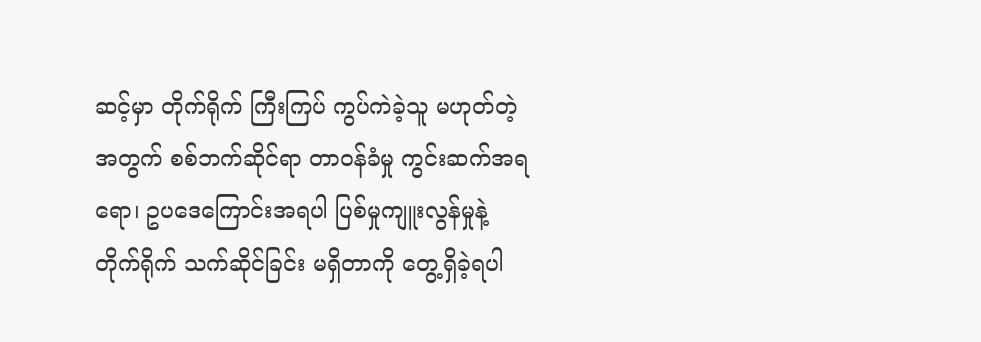ဆင့်မှာ တိုက်ရိုက် ကြီးကြပ် ကွပ်ကဲခဲ့သူ မဟုတ်တဲ့အတွက် စစ်ဘက်ဆိုင်ရာ တာဝန်ခံမှု ကွင်းဆက်အရရော၊ ဥပဒေကြောင်းအရပါ ပြစ်မှုကျူးလွန်မှုနဲ့ တိုက်ရိုက် သက်ဆိုင်ခြင်း မရှိတာကို တွေ့ရှိခဲ့ရပါ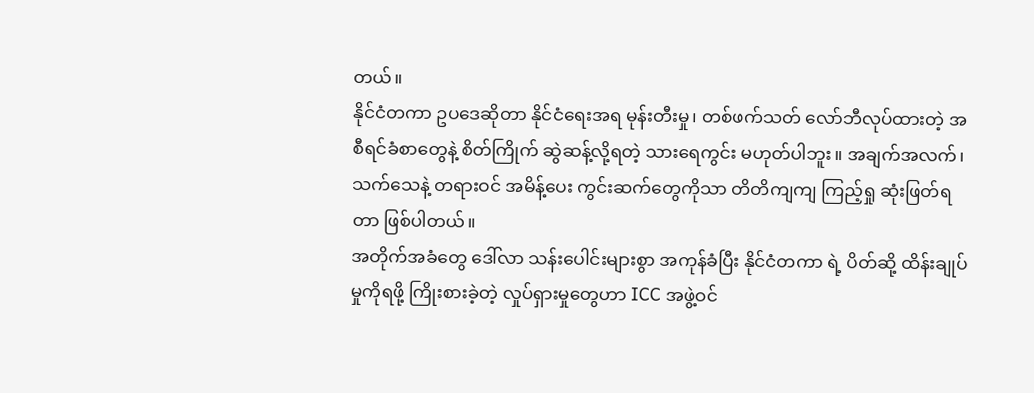တယ်။
နိုင်ငံတကာ ဥပဒေဆိုတာ နိုင်ငံရေးအရ မုန်းတီးမှု၊ တစ်ဖက်သတ် လော်ဘီလုပ်ထားတဲ့ အစီရင်ခံစာတွေနဲ့ စိတ်ကြိုက် ဆွဲဆန့်လို့ရတဲ့ သားရေကွင်း မဟုတ်ပါဘူး။ အချက်အလက်၊ သက်သေနဲ့ တရားဝင် အမိန့်ပေး ကွင်းဆက်တွေကိုသာ တိတိကျကျ ကြည့်ရှု ဆုံးဖြတ်ရတာ ဖြစ်ပါတယ်။
အတိုက်အခံတွေ ဒေါ်လာ သန်းပေါင်းများစွာ အကုန်ခံပြီး နိုင်ငံတကာ ရဲ့ ပိတ်ဆို့ ထိန်းချုပ်မှုကိုရဖို့ ကြိုးစားခဲ့တဲ့ လှုပ်ရှားမှုတွေဟာ ICC အဖွဲ့ဝင်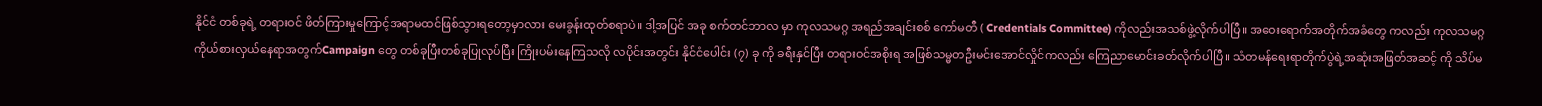နိုင်ငံ တစ်ခုရဲ့ တရားဝင် ဖိတ်ကြားမှုကြောင့်အရာမထင်ဖြစ်သွားရတော့မှာလား မေးခွန်းထုတ်စရာပဲ။ ဒါ့အပြင် အခု စက်တင်ဘာလ မှာ ကုလသမဂ္ဂ အရည်အချင်းစစ် ကော်မတီ ( Credentials Committee) ကိုလည်းအသစ်ဖွဲ့လိုက်ပါပြီ။ အဝေးရောက်အတိုက်အခံတွေ ကလည်း ကုလသမဂ္ဂ ကိုယ်စားလှယ်နေရာအတွက်Campaign တွေ တစ်ခုပြီးတစ်ခုပြုလုပ်ပြီး ကြိုးပမ်းနေကြသလို လပိုင်းအတွင်း နိုင်ငံပေါင်း (၇) ခု ကို ခရီးနှင်ပြီး တရားဝင်အစိုးရ အဖြစ်သမ္မတဦးမင်းအောင်လှိုင်ကလည်း ကြေညာမောင်းခတ်လိုက်ပါပြီ။ သံတမန်ရေးရာတိုက်ပွဲရဲ့အဆုံးအဖြတ်အဆင့် ကို သိပ်မ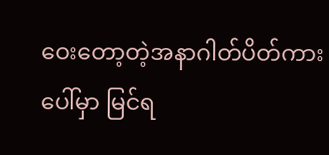ဝေးတော့တဲ့အနာဂါတ်ပိတ်ကားပေါ်မှာ မြင်ရ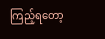ကြည့်ရတော့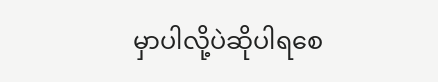မှာပါလို့ပဲဆိုပါရစေ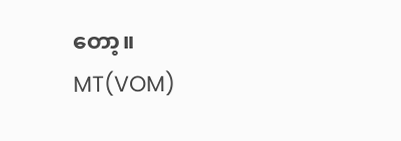တော့။
MT(VOM)